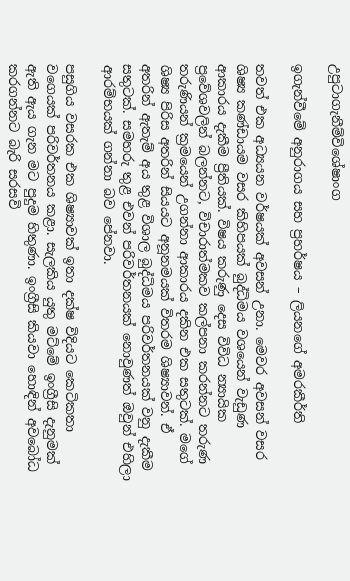උපුටාගැනීම්විශේෂාංග

ඉගැන්වීමේ අනුරාගය සහ ප්‍රහර්ෂය – ලියනගේ අමරකීර්ති

තවත් එක අධ්‍යයන වර්ෂයක් අවසන් උනා. මෙවර අවසන් වසර ශිෂ්‍ය කණ්ඩායම වසර කිහිපයක් බුද්ධිමය වශයෙන් වැඩුණ ආකාරය දැකීම ප්‍රීතියක්. විෂය කරුණු දෙස විවිධ න්‍යායික ප්‍රවේශවලින් බලන්නට, විචාරාත්මකව කල්පනා කරන්නට තරුණ තරුණියන් ක්‍රමයෙන් උගන්නා ආකාරය දකින එක සතුටක්. මගේ ශිෂ්‍ය පිරිස අතරින් සියයට අනූනමයක් විතරම ශිෂ්‍යාවන්. ඒ අතරින් ඇතැම් අය තුළ විශාල බුද්ධිමය පරිවර්තනයක් වනු දැකීම සතුටක්. සමහරු තුළ එවන් පරිවර්තනයක් නොවුණත් ඔවුන් එහිලා ආරම්භයක් ගන්නා බව පේනවා.

පසුගිය වසරක එක ශිෂ්‍යාවක් ඉතා දක්ෂ විදියට කෙටිකතා වගෙයක් පරිවර්තනය කළා. සැලකිය යුතු මට්මේ ඉංග්‍රීසි දැනුමක් ඇති ඇය ගැන මට පුදුම හිතුණා. ඉංග්‍රීසි කියවා හොඳින් අවබෝධ කරගන්නට බැරි සරසවි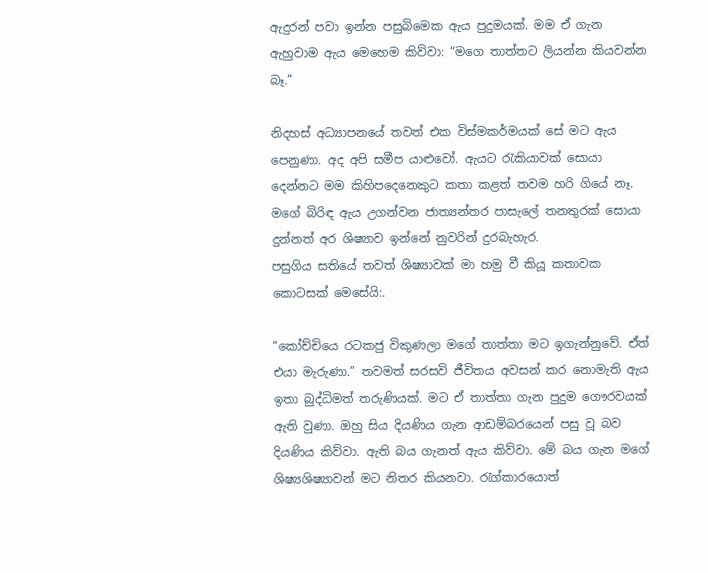ඇදුරන් පවා ඉන්න පසුබිමෙක ඇය පුදුමයක්. මම ඒ ගැන ඇහුවාම ඇය මෙහෙම කිව්වා: “මගෙ තාත්තට ලියන්න කියවන්න බෑ.”

නිදහස් අධ්‍යාපනයේ තවත් එක විස්මකර්මයක් සේ මට ඇය පෙනුණා. අද අපි සමීප යාළුවෝ. ඇයට රැකියාවක් සොයා දෙන්නට මම කිහිපදෙනෙකුට කතා කළත් තවම හරි ගියේ නෑ. මගේ බිරිඳ ඇය උගන්වන ජාත්‍යන්තර පාසැලේ තනතුරක් සොයා දුන්නත් අර ශිෂ්‍යාව ඉන්නේ නුවරින් දුරබැහැර.
පසුගිය සතියේ තවත් ශිෂ්‍යාවක් මා හමු වී කියූ කතාවක කොටසක් මෙසේයි:.

“කෝච්චියෙ රටකජු විකුණලා මගේ තාත්තා මට ඉගැන්නුවේ. ඒත් එයා මැරුණා.” තවමත් සරසවි ජීවිතය අවසන් කර නොමැති ඇය ඉතා බුද්ධිමත් තරුණියක්. මට ඒ තාත්තා ගැන පුදුම ගෞරවයක් ඇති වුණා. ඔහු සිය දියණිය ගැන ආඩම්බරයෙන් පසු වූ බව දියණිය කිව්වා. ඇති බය ගැනත් ඇය කිව්වා. මේ බය ගැන මගේ ශිෂ්‍යශිෂ්‍යාවන් මට නිතර කියනවා. රැග්කාරයොත්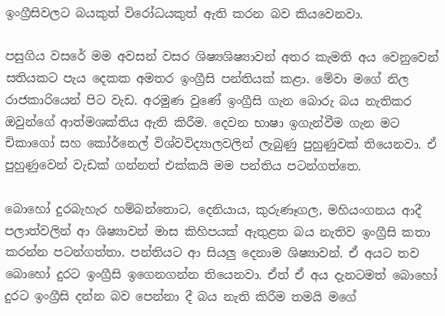ඉංග්‍රීසිවලට බයකුත් විරෝධයකුත් ඇති කරන බව කියවෙනවා.

පසුගිය වසරේ මම අවසන් වසර ශිෂ්‍යශිෂ්‍යාවන් අතර කැමති අය වෙනුවෙන් සතියකට පැය දෙකක අමතර ඉංග්‍රීසි පන්තියක් කළා. මේවා මගේ නිල රාජකාරියෙන් පිට වැඩ. අරමුණ වුණේ ඉංග්‍රීසි ගැන බොරු බය නැතිකර ඔවුන්ගේ ආත්මශක්තිය ඇති කිරීම. දෙවන භාෂා ඉගැන්වීම ගැන මට චිකාගෝ සහ කෝර්නෙල් විශ්වවිද්‍යාලවලින් ලැබුණු පුහුණුවක් තියෙනවා. ඒ පුහුණුවෙන් වැඩක් ගන්නත් එක්කයි මම පන්තිය පටන්ගත්තෙ.

බොහෝ දුරබැහැර හම්බන්තොට, දෙනියාය, කුරුණෑගල, මහියංගනය ආදී පලාත්වලින් ආ ශිෂ්‍යාවන් මාස කිහිපයක් ඇතුළත බය නැතිව ඉංග්‍රීසි කතා කරන්න පටන්ගත්තා. පන්තියට ආ සියලු දෙනාම ශිෂ්‍යාවන්. ඒ අයට තව බොහෝ දුරට ඉංග්‍රීසි ඉගෙනගන්න තියෙනවා. ඒත් ඒ අය දැනටමත් බොහෝ දුරට ඉංග්‍රීසි දන්න බව පෙන්නා දී බය නැති කිරීම තමයි මගේ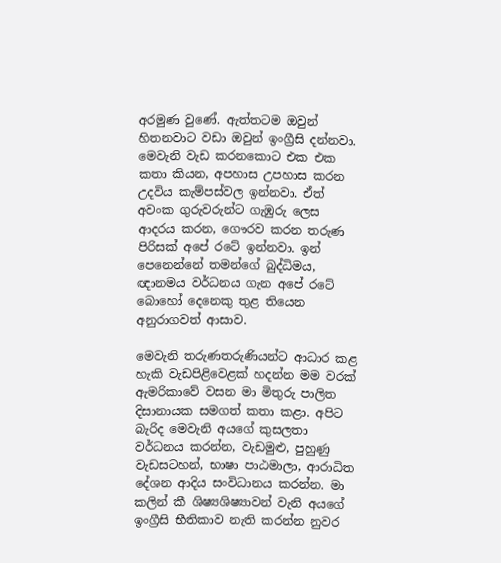අරමුණ වුණේ. ඇත්තටම ඔවුන් හිතනවාට වඩා ඔවුන් ඉංග්‍රීසි දන්නවා. මෙවැනි වැඩ කරනකොට එක එක කතා කියන, අපහාස උපහාස කරන උදවිය කැම්පස්වල ඉන්නවා. ඒත් අවංක ගුරුවරුන්ට ගැඹුරු ලෙස ආදරය කරන, ගෞරව කරන තරුණ පිරිසක් අපේ රටේ ඉන්නවා. ඉන් පෙනෙන්නේ තමන්ගේ බුද්ධිමය, ඥානමය වර්ධනය ගැන අපේ රටේ බොහෝ දෙනෙකු තුළ තියෙන අනුරාගවත් ආසාව.

මෙවැනි තරුණතරුණියන්ට ආධාර කළ හැකි වැඩපිළිවෙළක් හදන්න මම වරක් ඇමරිකාවේ වසන මා මිතුරු පාලිත දිසානායක සමගත් කතා කළා. අපිට බැරිද මෙවැනි අයගේ කුසලතා වර්ධනය කරන්න, වැඩමුළු, පුහුණු වැඩසටහන්, භාෂා පාඨමාලා, ආරාධිත දේශන ආදිය සංවිධානය කරන්න. මා කලින් කී ශිෂ්‍යශිෂ්‍යාවන් වැනි අයගේ ඉංග්‍රීසි භීතිකාව නැති කරන්න නුවර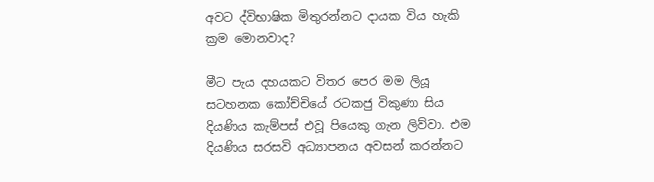අවට ද්විභාෂික මිතුරන්නට දායක විය හැකි ක්‍රම මොනවාද?

මීට පැය දහයකට විතර පෙර මම ලියූ සටහනක කෝච්චියේ රටකජු විකුණා සිය දියණිය කැම්පස් එවූ පියෙකු ගැන ලිව්වා. එම දියණිය සරසවි අධ්‍යාපනය අවසන් කරන්නට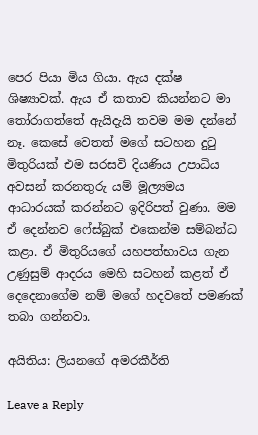පෙර පියා මිය ගියා. ඇය දක්ෂ ශිෂ්‍යාවක්. ඇය ඒ කතාව කියන්නට මා තෝරාගත්තේ ඇයිදැයි තවම මම දන්නේ නෑ. කෙසේ වෙතත් මගේ සටහන දුටු මිතුරියක් එම සරසවි දියණිය උපාධිය අවසන් කරනතුරු යම් මූල්‍යමය ආධාරයක් කරන්නට ඉදිරිපත් වුණා. මම ඒ දෙන්නව ෆේස්බුක් එකෙන්ම සම්බන්ධ කළා. ඒ මිතුරියගේ යහපත්භාවය ගැන උණුසුම් ආදරය මෙහි සටහන් කළත් ඒ දෙදෙනාගේම නම් මගේ හදවතේ පමණක් තබා ගන්නවා.

අයිතිය: ලියනගේ අමරකීර්ති

Leave a Reply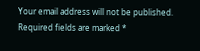Your email address will not be published. Required fields are marked *